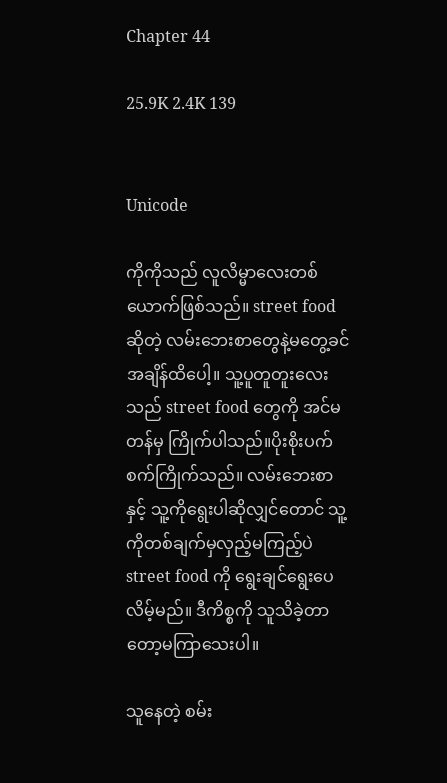Chapter 44

25.9K 2.4K 139


Unicode

ကိုကိုသည် လူလိမ္မာလေးတစ်ယောက်ဖြစ်သည်။ street foodဆိုတဲ့ လမ်းဘေးစာတွေနဲ့မတွေ့ခင်အချိန်ထိပေါ့။ သူ့ပူတူတူးလေးသည် street food တွေကို အင်မတန်မှ ကြိုက်ပါသည်။ပိုးစိုးပက်စက်ကြိုက်သည်။ လမ်းဘေးစာနှင့် သူ့ကိုရွေးပါဆိုလျှင်တောင် သူ့ကိုတစ်ချက်မှလှည့်မကြည့်ပဲ street food ကို ရွေးချင်ရွေးပေလိမ့်မည်။ ဒီကိစ္စကို သူသိခဲ့တာတော့မကြာသေးပါ။

သူနေတဲ့ စမ်း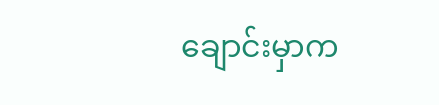ချောင်းမှာက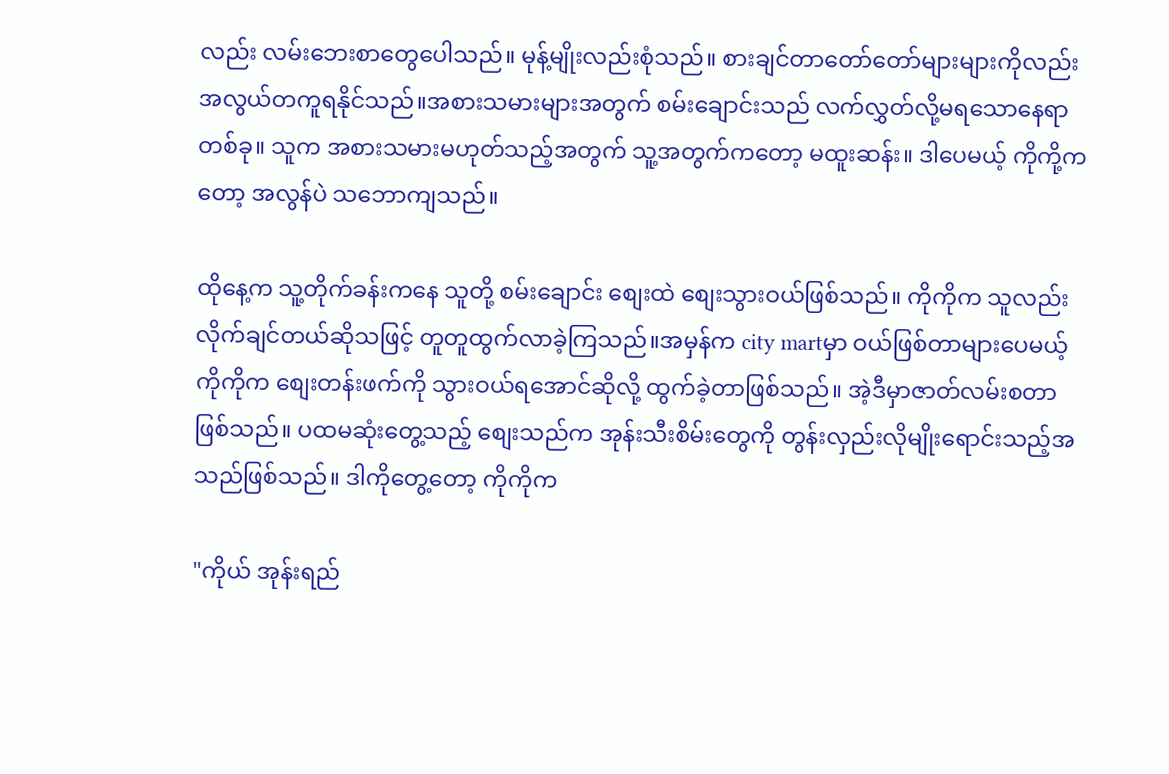လည်း လမ်းဘေးစာတွေပေါသည်။ မုန့်မျိုးလည်းစုံသည်။ စားချင်တာတော်တော်များများကိုလည်း အလွယ်တကူရနိုင်သည်။အစားသမားများအတွက် စမ်းချောင်းသည် လက်လွှတ်လို့မရသောနေရာတစ်ခု။ သူက အစားသမားမဟုတ်သည့်အတွက် သူ့အတွက်ကတော့ မထူးဆန်း။ ဒါပေမယ့် ကိုကို့ကတော့ အလွန်ပဲ သဘောကျသည်။

ထိုနေ့က သူ့တိုက်ခန်းကနေ သူတို့ စမ်းချောင်း စျေးထဲ စျေးသွားဝယ်ဖြစ်သည်။ ကိုကိုက သူလည်းလိုက်ချင်တယ်ဆိုသဖြင့် တူတူထွက်လာခဲ့ကြသည်။အမှန်က city martမှာ ဝယ်ဖြစ်တာများပေမယ့် ကိုကိုက စျေးတန်းဖက်ကို သွားဝယ်ရအောင်ဆိုလို့ ထွက်ခဲ့တာဖြစ်သည်။ အဲ့ဒီမှာဇာတ်လမ်းစတာဖြစ်သည်။ ပထမဆုံးတွေ့သည့် စျေးသည်က အုန်းသီးစိမ်းတွေကို တွန်းလှည်းလိုမျိုးရောင်းသည့်အသည်ဖြစ်သည်။ ဒါကိုတွေ့တော့ ကိုကိုက

"ကိုယ် အုန်းရည်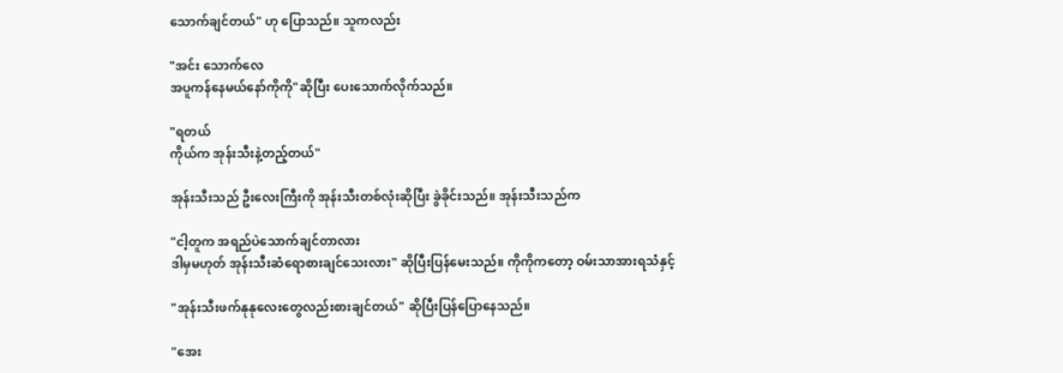သောက်ချင်တယ်" ဟု ပြောသည်။ သူကလည်း

"အင်း သောက်လေ
အပူကန်နေမယ်နော်ကိုကို"ဆိုပြီး ပေးသောက်လိုက်သည်။

"ရတယ်
ကိုယ်က အုန်းသီးနဲ့တည့်တယ်"

အုန်းသီးသည် ဦးလေးကြီးကို အုန်းသီးတစ်လုံးဆိုပြီး ခွဲခိုင်းသည်။ အုန်းသီးသည်က

"ငါ့တူက အရည်ပဲသောက်ချင်တာလား
ဒါမှမဟုတ် အုန်းသီးဆံရောစားချင်သေးလား" ဆိုပြီးပြန်မေးသည်။ ကိုကိုကတော့ ဝမ်းသာအားရသံနှင့်

"အုန်းသီးဖက်နုနုလေးတွေလည်းစားချင်တယ်" ဆိုပြီးပြန်ပြောနေသည်။

"အေး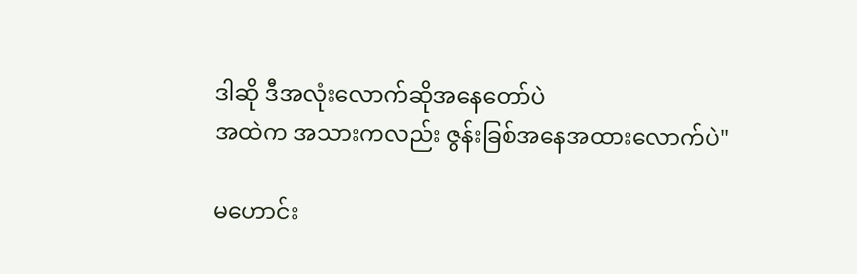ဒါဆို ဒီအလုံးလောက်ဆိုအနေတော်ပဲ
အထဲက အသားကလည်း ဇွန်းခြစ်အနေအထားလောက်ပဲ"

မဟောင်း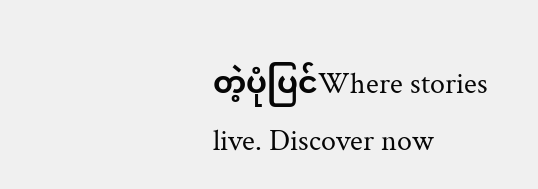တဲ့ပုံပြင်Where stories live. Discover now